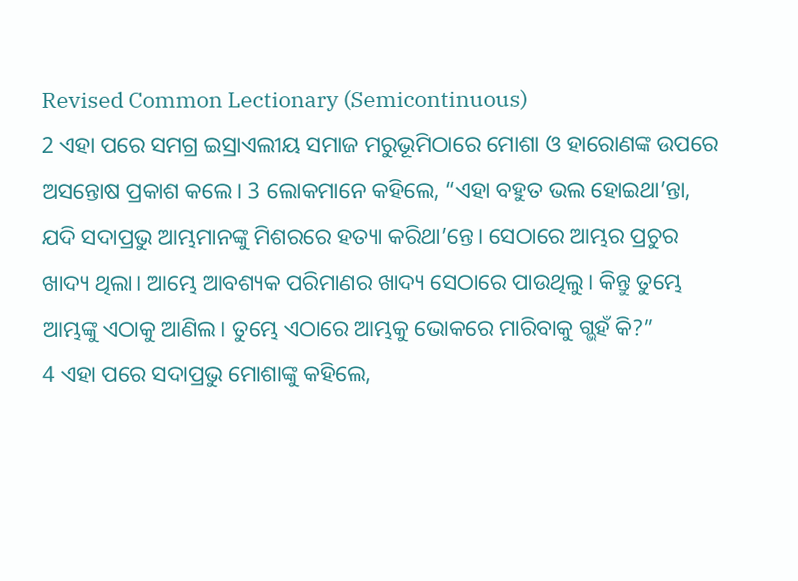Revised Common Lectionary (Semicontinuous)
2 ଏହା ପରେ ସମଗ୍ର ଇସ୍ରାଏଲୀୟ ସମାଜ ମରୁଭୂମିଠାରେ ମୋଶା ଓ ହାରୋଣଙ୍କ ଉପରେ ଅସନ୍ତୋଷ ପ୍ରକାଶ କଲେ। 3 ଲୋକମାନେ କହିଲେ, “ଏହା ବହୁତ ଭଲ ହୋଇଥା’ନ୍ତା, ଯଦି ସଦାପ୍ରଭୁ ଆମ୍ଭମାନଙ୍କୁ ମିଶରରେ ହତ୍ୟା କରିଥା’ନ୍ତେ। ସେଠାରେ ଆମ୍ଭର ପ୍ରଚୁର ଖାଦ୍ୟ ଥିଲା। ଆମ୍ଭେ ଆବଶ୍ୟକ ପରିମାଣର ଖାଦ୍ୟ ସେଠାରେ ପାଉଥିଲୁ। କିନ୍ତୁ ତୁମ୍ଭେ ଆମ୍ଭଙ୍କୁ ଏଠାକୁ ଆଣିଲ। ତୁମ୍ଭେ ଏଠାରେ ଆମ୍ଭକୁ ଭୋକରେ ମାରିବାକୁ ଗ୍ଭହଁ କି?”
4 ଏହା ପରେ ସଦାପ୍ରଭୁ ମୋଶାଙ୍କୁ କହିଲେ,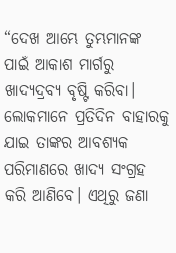“ଦେଖ ଆମ୍ଭେ ତୁମ୍ଭମାନଙ୍କ ପାଇଁ ଆକାଶ ମାର୍ଗରୁ ଖାଦ୍ୟଦ୍ରବ୍ୟ ବୃଷ୍ଟି କରିବା। ଲୋକମାନେ ପ୍ରତିଦିନ ବାହାରକୁ ଯାଇ ତାଙ୍କର ଆବଶ୍ୟକ ପରିମାଣରେ ଖାଦ୍ୟ ସଂଗ୍ରହ କରି ଆଣିବେ। ଏଥିରୁ ଜଣା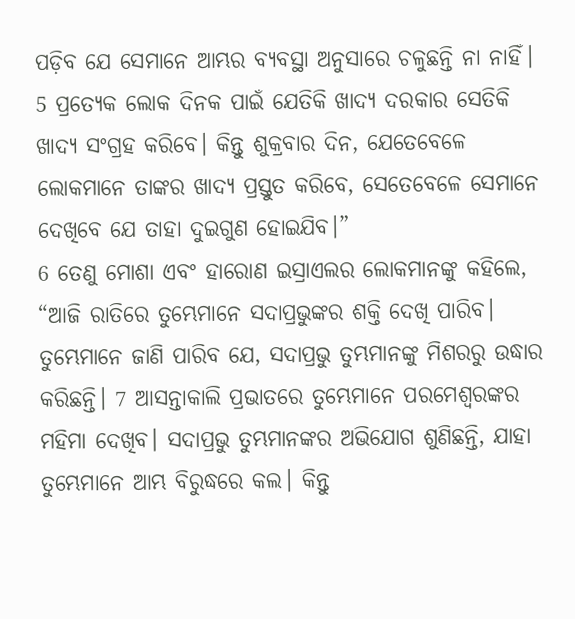ପଡ଼ିବ ଯେ ସେମାନେ ଆମ୍ଭର ବ୍ୟବସ୍ଥା ଅନୁସାରେ ଚଳୁଛନ୍ତି ନା ନାହିଁ। 5 ପ୍ରତ୍ୟେକ ଲୋକ ଦିନକ ପାଇଁ ଯେତିକି ଖାଦ୍ୟ ଦରକାର ସେତିକି ଖାଦ୍ୟ ସଂଗ୍ରହ କରିବେ। କିନ୍ତୁ ଶୁକ୍ରବାର ଦିନ, ଯେତେବେଳେ ଲୋକମାନେ ତାଙ୍କର ଖାଦ୍ୟ ପ୍ରସ୍ତୁତ କରିବେ, ସେତେବେଳେ ସେମାନେ ଦେଖିବେ ଯେ ତାହା ଦୁଇଗୁଣ ହୋଇଯିବ।”
6 ତେଣୁ ମୋଶା ଏବଂ ହାରୋଣ ଇସ୍ରାଏଲର ଲୋକମାନଙ୍କୁ କହିଲେ, “ଆଜି ରାତିରେ ତୁମ୍ଭେମାନେ ସଦାପ୍ରଭୁଙ୍କର ଶକ୍ତି ଦେଖି ପାରିବ। ତୁମ୍ଭେମାନେ ଜାଣି ପାରିବ ଯେ, ସଦାପ୍ରଭୁ ତୁମ୍ଭମାନଙ୍କୁ ମିଶରରୁ ଉଦ୍ଧାର କରିଛନ୍ତି। 7 ଆସନ୍ତାକାଲି ପ୍ରଭାତରେ ତୁମ୍ଭେମାନେ ପରମେଶ୍ୱରଙ୍କର ମହିମା ଦେଖିବ। ସଦାପ୍ରଭୁ ତୁମ୍ଭମାନଙ୍କର ଅଭିଯୋଗ ଶୁଣିଛନ୍ତି, ଯାହା ତୁମ୍ଭେମାନେ ଆମ୍ଭ ବିରୁଦ୍ଧରେ କଲ। କିନ୍ତୁ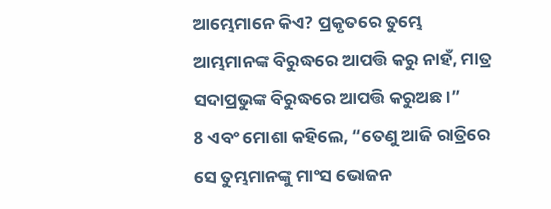ଆମ୍ଭେମାନେ କିଏ? ପ୍ରକୃତରେ ତୁମ୍ଭେ ଆମ୍ଭମାନଙ୍କ ବିରୁଦ୍ଧରେ ଆପତ୍ତି କରୁ ନାହଁ, ମାତ୍ର ସଦାପ୍ରଭୁଙ୍କ ବିରୁଦ୍ଧରେ ଆପତ୍ତି କରୁଅଛ।”
8 ଏବଂ ମୋଶା କହିଲେ, “ତେଣୁ ଆଜି ରାତ୍ରିରେ ସେ ତୁମ୍ଭମାନଙ୍କୁ ମାଂସ ଭୋଜନ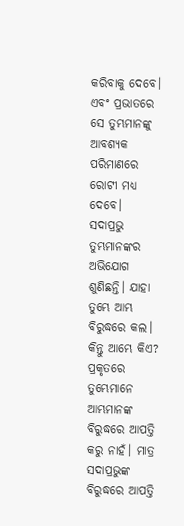କରିବାକୁ ଦେବେ। ଏବଂ ପ୍ରଭାତରେ ସେ ତୁମ୍ଭମାନଙ୍କୁ ଆବଶ୍ୟକ ପରିମାଣରେ ରୋଟୀ ମଧ୍ୟ ଦେବେ। ସଦାପ୍ରଭୁ ତୁମ୍ଭମାନଙ୍କର ଅଭିଯୋଗ ଶୁଣିଛନ୍ତି। ଯାହା ତୁମ୍ଭେ ଆମ୍ଭ ବିରୁଦ୍ଧରେ କଲ। କିନ୍ତୁ ଆମ୍ଭେ କିଏ? ପ୍ରକୃତରେ ତୁମ୍ଭେମାନେ ଆମ୍ଭମାନଙ୍କ ବିରୁଦ୍ଧରେ ଆପତ୍ତି କରୁ ନାହଁ। ମାତ୍ର ସଦାପ୍ରଭୁଙ୍କ ବିରୁଦ୍ଧରେ ଆପତ୍ତି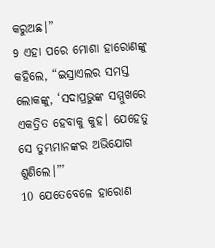କରୁଅଛ।”
9 ଏହା ପରେ ମୋଶା ହାରୋଣଙ୍କୁ କହିଲେ, “ଇସ୍ରାଏଲର ସମସ୍ତ ଲୋକଙ୍କୁ, ‘ସଦାପ୍ରଭୁଙ୍କ ସମ୍ମୁଖରେ ଏକତ୍ରିତ ହେବାକୁ କୁହ। ଯେହେତୁ ସେ ତୁମ୍ଭମାନଙ୍କର ଅଭିଯୋଗ ଶୁଣିଲେ।”’
10 ଯେତେବେଳେ ହାରୋଣ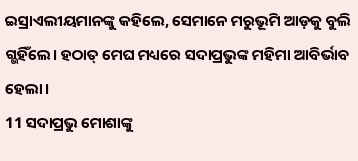ଇସ୍ରାଏଲୀୟମାନଙ୍କୁ କହିଲେ, ସେମାନେ ମରୁଭୂମି ଆଡ଼କୁ ବୁଲି ଗ୍ଭହିଁଲେ। ହଠାତ୍ ମେଘ ମଧ୍ୟରେ ସଦାପ୍ରଭୁଙ୍କ ମହିମା ଆବିର୍ଭାବ ହେଲା।
11 ସଦାପ୍ରଭୁ ମୋଶାଙ୍କୁ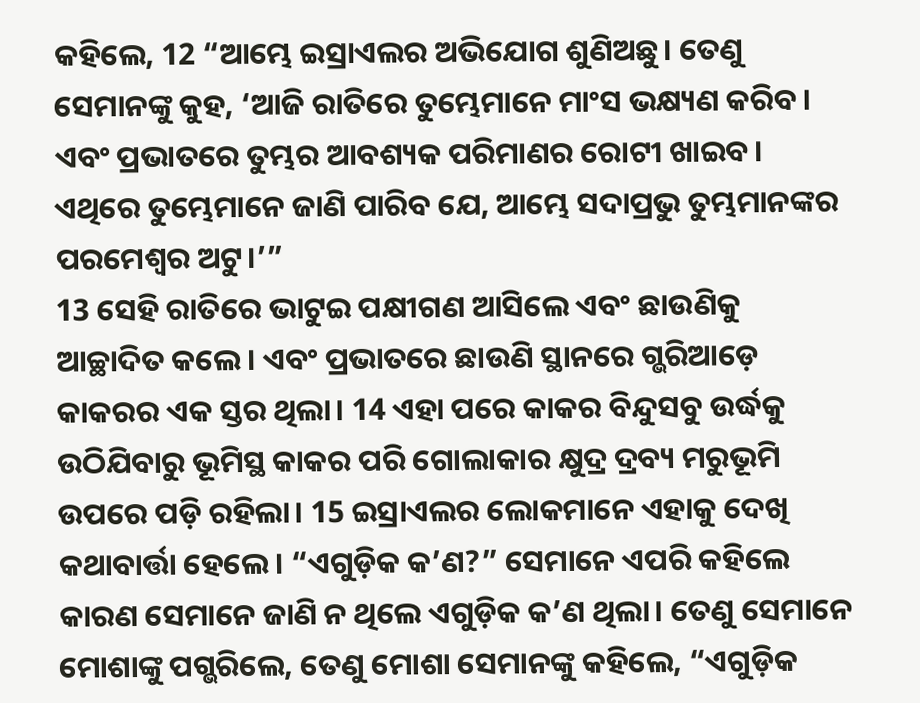କହିଲେ, 12 “ଆମ୍ଭେ ଇସ୍ରାଏଲର ଅଭିଯୋଗ ଶୁଣିଅଛୁ। ତେଣୁ ସେମାନଙ୍କୁ କୁହ, ‘ଆଜି ରାତିରେ ତୁମ୍ଭେମାନେ ମାଂସ ଭକ୍ଷ୍ୟଣ କରିବ। ଏବଂ ପ୍ରଭାତରେ ତୁମ୍ଭର ଆବଶ୍ୟକ ପରିମାଣର ରୋଟୀ ଖାଇବ। ଏଥିରେ ତୁମ୍ଭେମାନେ ଜାଣି ପାରିବ ଯେ, ଆମ୍ଭେ ସଦାପ୍ରଭୁ ତୁମ୍ଭମାନଙ୍କର ପରମେଶ୍ୱର ଅଟୁ।’”
13 ସେହି ରାତିରେ ଭାଟୁଇ ପକ୍ଷୀଗଣ ଆସିଲେ ଏବଂ ଛାଉଣିକୁ ଆଚ୍ଛାଦିତ କଲେ। ଏବଂ ପ୍ରଭାତରେ ଛାଉଣି ସ୍ଥାନରେ ଗ୍ଭରିଆଡ଼େ କାକରର ଏକ ସ୍ତର ଥିଲା। 14 ଏହା ପରେ କାକର ବିନ୍ଦୁସବୁ ଉର୍ଦ୍ଧକୁ ଉଠିଯିବାରୁ ଭୂମିସ୍ଥ କାକର ପରି ଗୋଲାକାର କ୍ଷୁଦ୍ର ଦ୍ରବ୍ୟ ମରୁଭୂମି ଉପରେ ପଡ଼ି ରହିଲା। 15 ଇସ୍ରାଏଲର ଲୋକମାନେ ଏହାକୁ ଦେଖି କଥାବାର୍ତ୍ତା ହେଲେ। “ଏଗୁଡ଼ିକ କ’ଣ?” ସେମାନେ ଏପରି କହିଲେ କାରଣ ସେମାନେ ଜାଣି ନ ଥିଲେ ଏଗୁଡ଼ିକ କ’ଣ ଥିଲା। ତେଣୁ ସେମାନେ ମୋଶାଙ୍କୁ ପଗ୍ଭରିଲେ, ତେଣୁ ମୋଶା ସେମାନଙ୍କୁ କହିଲେ, “ଏଗୁଡ଼ିକ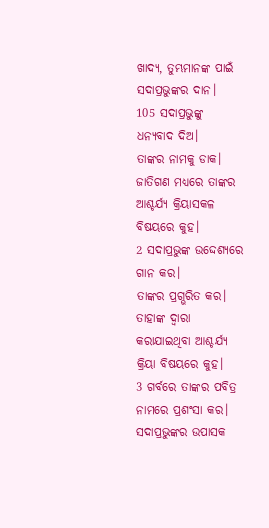ଖାଦ୍ୟ, ତୁମ୍ଭମାନଙ୍କ ପାଇଁ ସଦାପ୍ରଭୁଙ୍କର ଦାନ।
105 ସଦାପ୍ରଭୁଙ୍କୁ ଧନ୍ୟବାଦ ଦିଅ।
ତାଙ୍କର ନାମକୁ ଡାକ।
ଜାତିଗଣ ମଧ୍ୟରେ ତାଙ୍କର ଆଶ୍ଚର୍ଯ୍ୟ କ୍ରିୟାସକଳ ବିଷୟରେ କୁହ।
2 ସଦାପ୍ରଭୁଙ୍କ ଉଦ୍ଦେଶ୍ୟରେ ଗାନ କର।
ତାଙ୍କର ପ୍ରଗ୍ଭରିତ କର।
ତାହାଙ୍କ ଦ୍ୱାରା କରାଯାଇଥିବା ଆଶ୍ଚର୍ଯ୍ୟ କ୍ରିୟା ବିଷୟରେ କୁହ।
3 ଗର୍ବରେ ତାଙ୍କର ପବିତ୍ର ନାମରେ ପ୍ରଶଂସା କର।
ସଦାପ୍ରଭୁଙ୍କର ଉପାସକ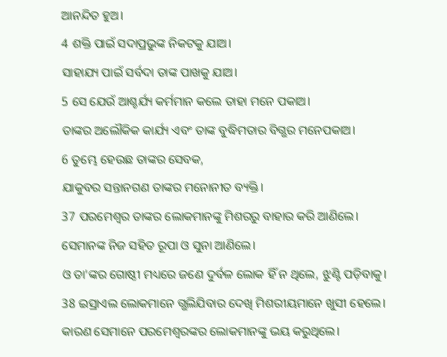ଆନନ୍ଦିତ ହୁଅ।
4 ଶକ୍ତି ପାଇଁ ସଦାପ୍ରଭୁଙ୍କ ନିକଟକୁ ଯାଅ।
ସାହାଯ୍ୟ ପାଇଁ ସର୍ବଦା ତାଙ୍କ ପାଖକୁ ଯାଅ।
5 ସେ ଯେଉଁ ଆଶ୍ଚର୍ଯ୍ୟ କର୍ମମାନ କଲେ ତାହା ମନେ ପକାଅ।
ତାଙ୍କର ଅଲୌକିକ କାର୍ଯ୍ୟ ଏବଂ ତାଙ୍କ ବୁଦ୍ଧିମତାର ବିଗ୍ଭର ମନେପକାଅ।
6 ତୁମ୍ଭେ ହେଉଛ ତାଙ୍କର ସେବକ,
ଯାକୁବର ସନ୍ତାନଗଣ ତାଙ୍କର ମନୋନୀତ ବ୍ୟକ୍ତି।
37 ପରମେଶ୍ୱର ତାଙ୍କର ଲୋକମାନଙ୍କୁ ମିଶରରୁ ବାହାର କରି ଆଣିଲେ।
ସେମାନଙ୍କ ନିଜ ସହିତ ରୂପା ଓ ସୁନା ଆଣିଲେ।
ଓ ତା'ଙ୍କର ଗୋଷ୍ଠୀ ମଧ୍ୟରେ ଜଣେ ଦୁର୍ବଳ ଲୋକ ହିଁ ନ ଥିଲେ, ଝୁଣ୍ଟି ପଡ଼ିବାକୁ।
38 ଇସ୍ରାଏଲ ଲୋକମାନେ ଗ୍ଭଲିଯିବାର ଦେଖି ମିଶରୀୟମାନେ ଖୁସୀ ହେଲେ।
କାରଣ ସେମାନେ ପରମେଶ୍ୱରଙ୍କର ଲୋକମାନଙ୍କୁ ଭୟ କରୁଥିଲେ।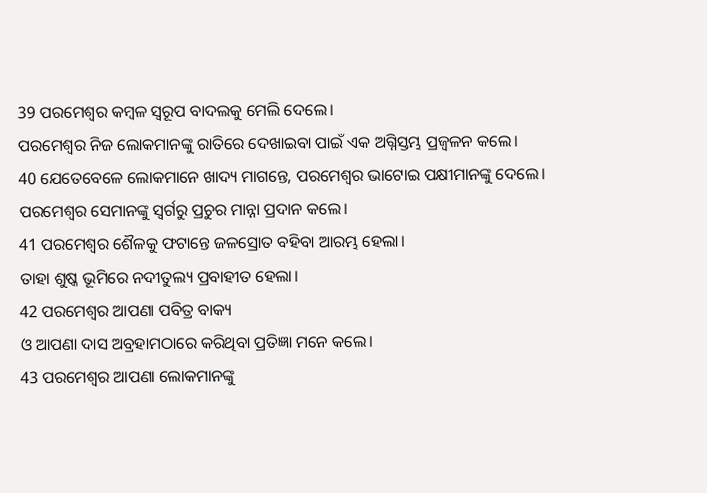39 ପରମେଶ୍ୱର କମ୍ବଳ ସ୍ୱରୂପ ବାଦଲକୁ ମେଲି ଦେଲେ।
ପରମେଶ୍ୱର ନିଜ ଲୋକମାନଙ୍କୁ ରାତିରେ ଦେଖାଇବା ପାଇଁ ଏକ ଅଗ୍ନିସ୍ତମ୍ଭ ପ୍ରଜ୍ୱଳନ କଲେ।
40 ଯେତେବେଳେ ଲୋକମାନେ ଖାଦ୍ୟ ମାଗନ୍ତେ, ପରମେଶ୍ୱର ଭାଟୋଇ ପକ୍ଷୀମାନଙ୍କୁ ଦେଲେ।
ପରମେଶ୍ୱର ସେମାନଙ୍କୁ ସ୍ୱର୍ଗରୁ ପ୍ରଚୁର ମାନ୍ନା ପ୍ରଦାନ କଲେ।
41 ପରମେଶ୍ୱର ଶୈଳକୁ ଫଟାନ୍ତେ ଜଳସ୍ରୋତ ବହିବା ଆରମ୍ଭ ହେଲା।
ତାହା ଶୁଷ୍କ ଭୂମିରେ ନଦୀତୁଲ୍ୟ ପ୍ରବାହୀତ ହେଲା।
42 ପରମେଶ୍ୱର ଆପଣା ପବିତ୍ର ବାକ୍ୟ
ଓ ଆପଣା ଦାସ ଅବ୍ରହାମଠାରେ କରିଥିବା ପ୍ରତିଜ୍ଞା ମନେ କଲେ।
43 ପରମେଶ୍ୱର ଆପଣା ଲୋକମାନଙ୍କୁ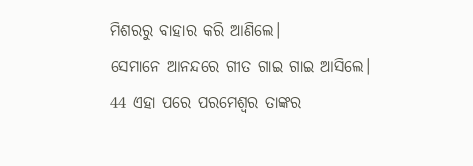ମିଶରରୁ ବାହାର କରି ଆଣିଲେ।
ସେମାନେ ଆନନ୍ଦରେ ଗୀତ ଗାଇ ଗାଇ ଆସିଲେ।
44 ଏହା ପରେ ପରମେଶ୍ୱର ତାଙ୍କର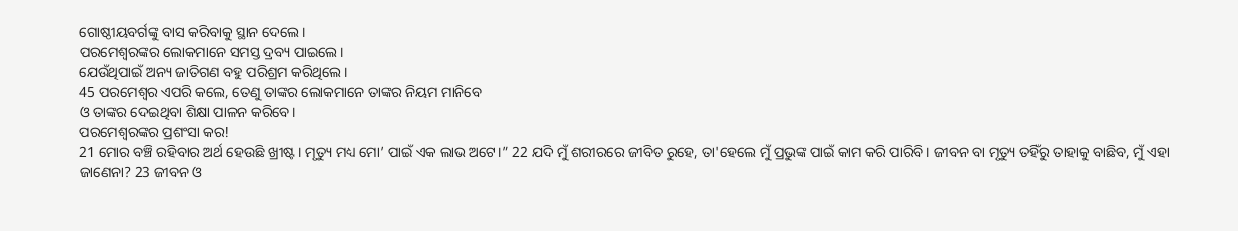ଗୋଷ୍ଠୀୟବର୍ଗଙ୍କୁ ବାସ କରିବାକୁ ସ୍ଥାନ ଦେଲେ।
ପରମେଶ୍ୱରଙ୍କର ଲୋକମାନେ ସମସ୍ତ ଦ୍ରବ୍ୟ ପାଇଲେ।
ଯେଉଁଥିପାଇଁ ଅନ୍ୟ ଜାତିଗଣ ବହୁ ପରିଶ୍ରମ କରିଥିଲେ।
45 ପରମେଶ୍ୱର ଏପରି କଲେ, ତେଣୁ ତାଙ୍କର ଲୋକମାନେ ତାଙ୍କର ନିୟମ ମାନିବେ
ଓ ତାଙ୍କର ଦେଇଥିବା ଶିକ୍ଷା ପାଳନ କରିବେ।
ପରମେଶ୍ୱରଙ୍କର ପ୍ରଶଂସା କର!
21 ମୋର ବଞ୍ଚି ରହିବାର ଅର୍ଥ ହେଉଛି ଖ୍ରୀଷ୍ଟ। ମୃତ୍ୟୁ ମଧ୍ୟ ମୋ’ ପାଇଁ ଏକ ଲାଭ ଅଟେ।” 22 ଯଦି ମୁଁ ଶରୀରରେ ଜୀବିତ ରୁହେ, ତା'ହେଲେ ମୁଁ ପ୍ରଭୁଙ୍କ ପାଇଁ କାମ କରି ପାରିବି। ଜୀବନ ବା ମୃତ୍ୟୁ ତହିଁରୁ ତାହାକୁ ବାଛିବ, ମୁଁ ଏହା ଜାଣେନା? 23 ଜୀବନ ଓ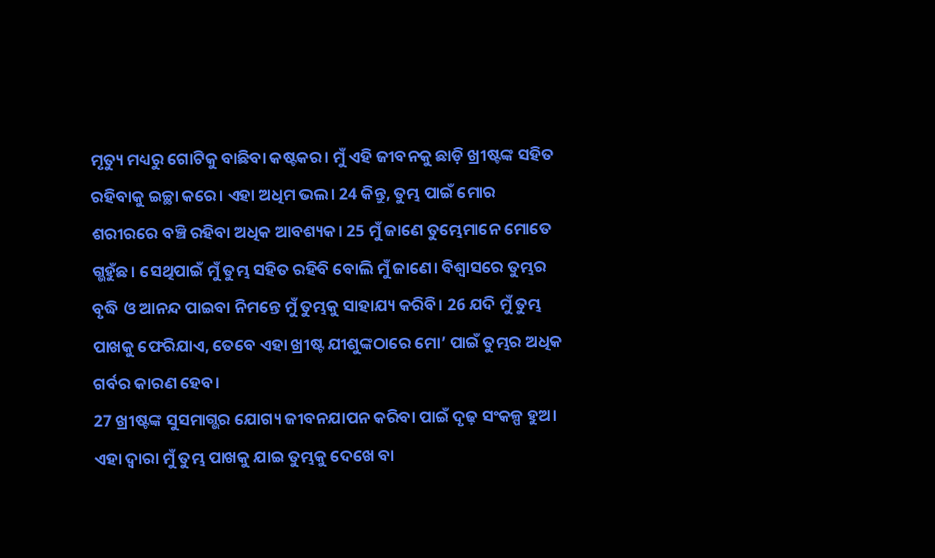ମୃତ୍ୟୁ ମଧ୍ୟରୁ ଗୋଟିକୁ ବାଛିବା କଷ୍ଟକର। ମୁଁ ଏହି ଜୀବନକୁ ଛାଡ଼ି ଖ୍ରୀଷ୍ଟଙ୍କ ସହିତ ରହିବାକୁ ଇଚ୍ଛା କରେ। ଏହା ଅଧିମ ଭଲ। 24 କିନ୍ତୁ, ତୁମ୍ଭ ପାଇଁ ମୋର ଶରୀରରେ ବଞ୍ଚି ରହିବା ଅଧିକ ଆବଶ୍ୟକ। 25 ମୁଁ ଜାଣେ ତୁମ୍ଭେମାନେ ମୋତେ ଗ୍ଭହୁଁଛ। ସେଥିପାଇଁ ମୁଁ ତୁମ୍ଭ ସହିତ ରହିବି ବୋଲି ମୁଁ ଜାଣେ। ବିଶ୍ୱାସରେ ତୁମ୍ଭର ବୃଦ୍ଧି ଓ ଆନନ୍ଦ ପାଇବା ନିମନ୍ତେ ମୁଁ ତୁମ୍ଭକୁ ସାହାଯ୍ୟ କରିବି। 26 ଯଦି ମୁଁ ତୁମ୍ଭ ପାଖକୁ ଫେରିଯାଏ, ତେବେ ଏହା ଖ୍ରୀଷ୍ଟ ଯୀଶୁଙ୍କଠାରେ ମୋ’ ପାଇଁ ତୁମ୍ଭର ଅଧିକ ଗର୍ବର କାରଣ ହେବ।
27 ଖ୍ରୀଷ୍ଟଙ୍କ ସୁସମାଗ୍ଭର ଯୋଗ୍ୟ ଜୀବନଯାପନ କରିବା ପାଇଁ ଦୃଢ଼ ସଂକଳ୍ପ ହୁଅ। ଏହା ଦ୍ୱାରା ମୁଁ ତୁମ୍ଭ ପାଖକୁ ଯାଇ ତୁମ୍ଭକୁ ଦେଖେ ବା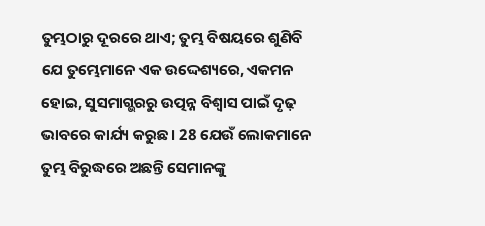ତୁମ୍ଭଠାରୁ ଦୂରରେ ଥାଏ; ତୁମ୍ଭ ବିଷୟରେ ଶୁଣିବି ଯେ ତୁମ୍ଭେମାନେ ଏକ ଉଦ୍ଦେଶ୍ୟରେ, ଏକମନ ହୋଇ, ସୁସମାଗ୍ଭରରୁ ଉତ୍ପନ୍ନ ବିଶ୍ୱାସ ପାଇଁ ଦୃଢ଼ ଭାବରେ କାର୍ଯ୍ୟ କରୁଛ। 28 ଯେଉଁ ଲୋକମାନେ ତୁମ୍ଭ ବିରୁଦ୍ଧରେ ଅଛନ୍ତି ସେମାନଙ୍କୁ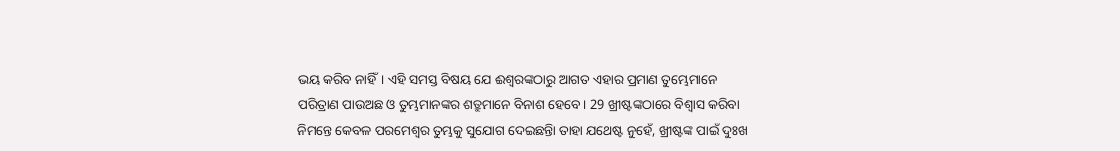ଭୟ କରିବ ନାହିଁ। ଏହି ସମସ୍ତ ବିଷୟ ଯେ ଈଶ୍ୱରଙ୍କଠାରୁ ଆଗତ ଏହାର ପ୍ରମାଣ ତୁମ୍ଭେମାନେ ପରିତ୍ରାଣ ପାଉଅଛ ଓ ତୁମ୍ଭମାନଙ୍କର ଶତ୍ରୁମାନେ ବିନାଶ ହେବେ। 29 ଖ୍ରୀଷ୍ଟଙ୍କଠାରେ ବିଶ୍ୱାସ କରିବା ନିମନ୍ତେ କେବଳ ପରମେଶ୍ୱର ତୁମ୍ଭକୁ ସୁଯୋଗ ଦେଇଛନ୍ତିା ତାହା ଯଥେଷ୍ଟ ନୁହେଁ, ଖ୍ରୀଷ୍ଟଙ୍କ ପାଇଁ ଦୁଃଖ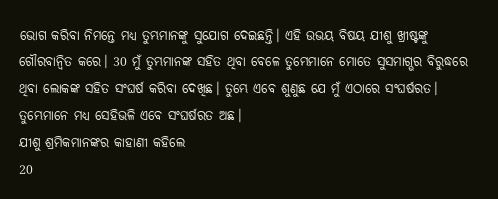ଭୋଗ କରିବା ନିମନ୍ତେ ମଧ୍ୟ ତୁମ୍ଭମାନଙ୍କୁ ସୁଯୋଗ ଦେଇଛନ୍ତି। ଏହି ଉଭୟ ବିଷୟ ଯୀଶୁ ଖ୍ରୀଷ୍ଟଙ୍କୁ ଗୌରବାନ୍ୱିତ କରେ। 30 ମୁଁ ତୁମ୍ଭମାନଙ୍କ ସହିତ ଥିବା ବେଳେ ତୁମ୍ଭେମାନେ ମୋତେ ସୁସମାଗ୍ଭର ବିରୁଦ୍ଧରେ ଥିବା ଲୋକଙ୍କ ସହିତ ସଂଘର୍ଷ କରିବା ଦେଖିଛ। ତୁମ୍ଭେ ଏବେ ଶୁଣୁଛ ଯେ ମୁଁ ଏଠାରେ ସଂଘର୍ଷରତ। ତୁମ୍ଭେମାନେ ମଧ୍ୟ ସେହିଭଳି ଏବେ ସଂଘର୍ଷରତ ଅଛ।
ଯୀଶୁ ଶ୍ରମିକମାନଙ୍କର କାହାଣୀ କହିଲେ
20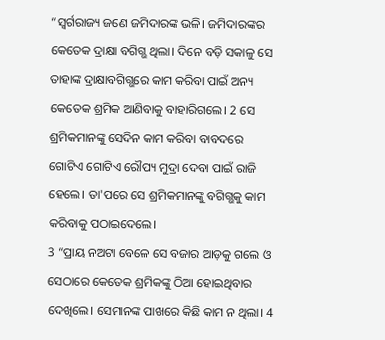“ସ୍ୱର୍ଗରାଜ୍ୟ ଜଣେ ଜମିଦାରଙ୍କ ଭଳି। ଜମିଦାରଙ୍କର କେତେକ ଦ୍ରାକ୍ଷା ବଗିଗ୍ଭ ଥିଲା। ଦିନେ ବଡ଼ି ସକାଳୁ ସେ ତାହାଙ୍କ ଦ୍ରାକ୍ଷାବଗିଗ୍ଭରେ କାମ କରିବା ପାଇଁ ଅନ୍ୟ କେତେକ ଶ୍ରମିକ ଆଣିବାକୁ ବାହାରିଗଲେ। 2 ସେ ଶ୍ରମିକମାନଙ୍କୁ ସେଦିନ କାମ କରିବା ବାବଦରେ ଗୋଟିଏ ଗୋଟିଏ ରୌପ୍ୟ ମୁଦ୍ରା ଦେବା ପାଇଁ ରାଜି ହେଲେ। ତା'ପରେ ସେ ଶ୍ରମିକମାନଙ୍କୁ ବଗିଗ୍ଭକୁ କାମ କରିବାକୁ ପଠାଇଦେଲେ।
3 “ପ୍ରାୟ ନଅଟା ବେଳେ ସେ ବଜାର ଆଡ଼କୁ ଗଲେ ଓ ସେଠାରେ କେତେକ ଶ୍ରମିକଙ୍କୁ ଠିଆ ହୋଇଥିବାର ଦେଖିଲେ। ସେମାନଙ୍କ ପାଖରେ କିଛି କାମ ନ ଥିଲା। 4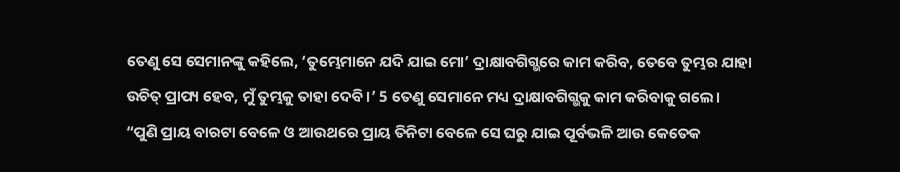ତେଣୁ ସେ ସେମାନଙ୍କୁ କହିଲେ, ‘ତୁମ୍ଭେମାନେ ଯଦି ଯାଇ ମୋ’ ଦ୍ରାକ୍ଷାବଗିଗ୍ଭରେ କାମ କରିବ, ତେବେ ତୁମ୍ଭର ଯାହା ଉଚିତ୍ ପ୍ରାପ୍ୟ ହେବ, ମୁଁ ତୁମ୍ଭକୁ ତାହା ଦେବି।’ 5 ତେଣୁ ସେମାନେ ମଧ୍ୟ ଦ୍ରାକ୍ଷାବଗିଗ୍ଭକୁ କାମ କରିବାକୁ ଗଲେ।
“ପୁଣି ପ୍ରାୟ ବାରଟା ବେଳେ ଓ ଆଉଥରେ ପ୍ରାୟ ତିନିଟା ବେଳେ ସେ ଘରୁ ଯାଇ ପୂର୍ବଭଳି ଆଉ କେତେକ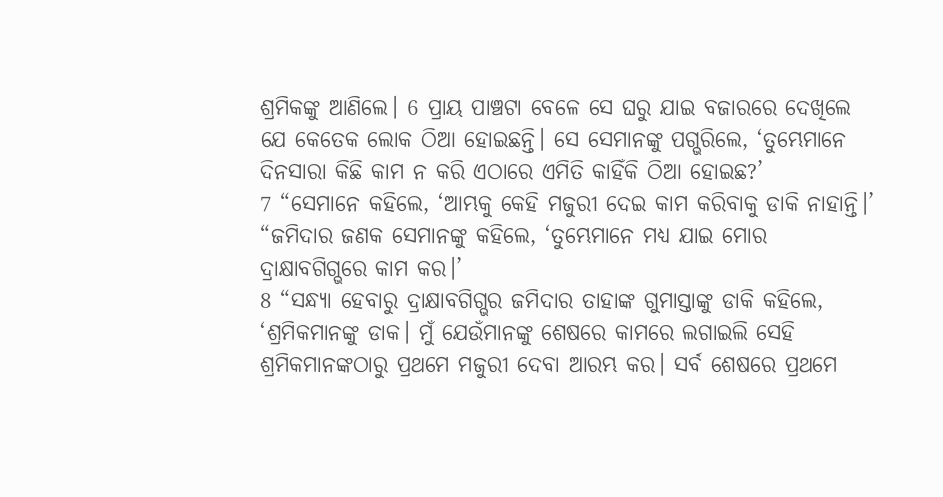ଶ୍ରମିକଙ୍କୁ ଆଣିଲେ। 6 ପ୍ରାୟ ପାଞ୍ଚଟା ବେଳେ ସେ ଘରୁ ଯାଇ ବଜାରରେ ଦେଖିଲେ ଯେ କେତେକ ଲୋକ ଠିଆ ହୋଇଛନ୍ତି। ସେ ସେମାନଙ୍କୁ ପଗ୍ଭରିଲେ, ‘ତୁମ୍ଭେମାନେ ଦିନସାରା କିଛି କାମ ନ କରି ଏଠାରେ ଏମିତି କାହିଁକି ଠିଆ ହୋଇଛ?’
7 “ସେମାନେ କହିଲେ, ‘ଆମ୍ଭକୁ କେହି ମଜୁରୀ ଦେଇ କାମ କରିବାକୁ ଡାକି ନାହାନ୍ତି।’
“ଜମିଦାର ଜଣକ ସେମାନଙ୍କୁ କହିଲେ, ‘ତୁମ୍ଭେମାନେ ମଧ୍ୟ ଯାଇ ମୋର ଦ୍ରାକ୍ଷାବଗିଗ୍ଭରେ କାମ କର।’
8 “ସନ୍ଧ୍ୟା ହେବାରୁ ଦ୍ରାକ୍ଷାବଗିଗ୍ଭର ଜମିଦାର ତାହାଙ୍କ ଗୁମାସ୍ତାଙ୍କୁ ଡାକି କହିଲେ, ‘ଶ୍ରମିକମାନଙ୍କୁ ଡାକ। ମୁଁ ଯେଉଁମାନଙ୍କୁ ଶେଷରେ କାମରେ ଲଗାଇଲି ସେହି ଶ୍ରମିକମାନଙ୍କଠାରୁ ପ୍ରଥମେ ମଜୁରୀ ଦେବା ଆରମ୍ଭ କର। ସର୍ବ ଶେଷରେ ପ୍ରଥମେ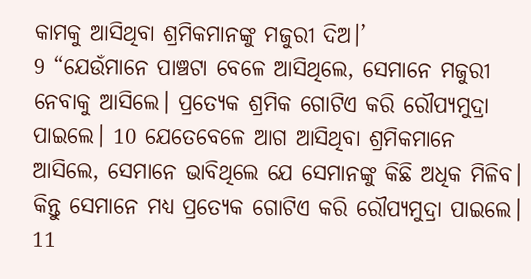କାମକୁ ଆସିଥିବା ଶ୍ରମିକମାନଙ୍କୁ ମଜୁରୀ ଦିଅ।’
9 “ଯେଉଁମାନେ ପାଞ୍ଚଟା ବେଳେ ଆସିଥିଲେ, ସେମାନେ ମଜୁରୀ ନେବାକୁ ଆସିଲେ। ପ୍ରତ୍ୟେକ ଶ୍ରମିକ ଗୋଟିଏ କରି ରୌପ୍ୟମୁଦ୍ରା ପାଇଲେ। 10 ଯେତେବେଳେ ଆଗ ଆସିଥିବା ଶ୍ରମିକମାନେ ଆସିଲେ, ସେମାନେ ଭାବିଥିଲେ ଯେ ସେମାନଙ୍କୁ କିଛି ଅଧିକ ମିଳିବ। କିନ୍ତୁ ସେମାନେ ମଧ୍ୟ ପ୍ରତ୍ୟେକ ଗୋଟିଏ କରି ରୌପ୍ୟମୁଦ୍ରା ପାଇଲେ। 11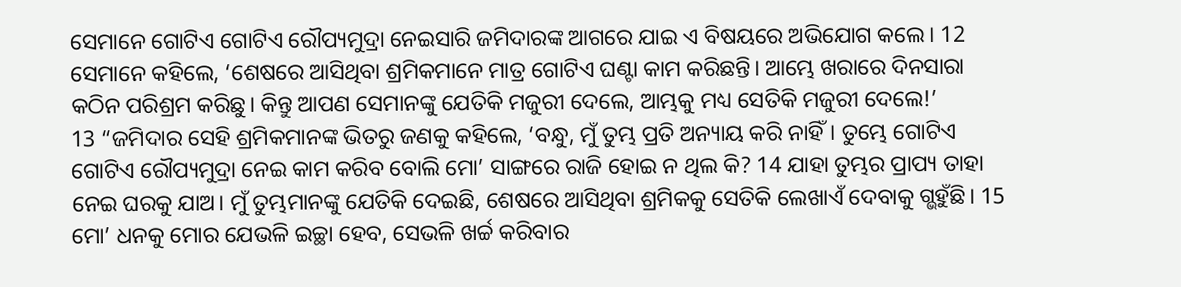ସେମାନେ ଗୋଟିଏ ଗୋଟିଏ ରୌପ୍ୟମୁଦ୍ରା ନେଇସାରି ଜମିଦାରଙ୍କ ଆଗରେ ଯାଇ ଏ ବିଷୟରେ ଅଭିଯୋଗ କଲେ। 12 ସେମାନେ କହିଲେ, ‘ଶେଷରେ ଆସିଥିବା ଶ୍ରମିକମାନେ ମାତ୍ର ଗୋଟିଏ ଘଣ୍ଟା କାମ କରିଛନ୍ତି। ଆମ୍ଭେ ଖରାରେ ଦିନସାରା କଠିନ ପରିଶ୍ରମ କରିଛୁ। କିନ୍ତୁ ଆପଣ ସେମାନଙ୍କୁ ଯେତିକି ମଜୁରୀ ଦେଲେ, ଆମ୍ଭକୁ ମଧ୍ୟ ସେତିକି ମଜୁରୀ ଦେଲେ!’
13 “ଜମିଦାର ସେହି ଶ୍ରମିକମାନଙ୍କ ଭିତରୁ ଜଣକୁ କହିଲେ, ‘ବନ୍ଧୁ, ମୁଁ ତୁମ୍ଭ ପ୍ରତି ଅନ୍ୟାୟ କରି ନାହିଁ। ତୁମ୍ଭେ ଗୋଟିଏ ଗୋଟିଏ ରୌପ୍ୟମୁଦ୍ରା ନେଇ କାମ କରିବ ବୋଲି ମୋ’ ସାଙ୍ଗରେ ରାଜି ହୋଇ ନ ଥିଲ କି? 14 ଯାହା ତୁମ୍ଭର ପ୍ରାପ୍ୟ ତାହା ନେଇ ଘରକୁ ଯାଅ। ମୁଁ ତୁମ୍ଭମାନଙ୍କୁ ଯେତିକି ଦେଇଛି, ଶେଷରେ ଆସିଥିବା ଶ୍ରମିକକୁ ସେତିକି ଲେଖାଏଁ ଦେବାକୁ ଗ୍ଭହୁଁଛି। 15 ମୋ’ ଧନକୁ ମୋର ଯେଭଳି ଇଚ୍ଛା ହେବ, ସେଭଳି ଖର୍ଚ୍ଚ କରିବାର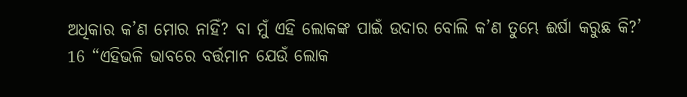ଅଧିକାର କ’ଣ ମୋର ନାହିଁ? ବା ମୁଁ ଏହି ଲୋକଙ୍କ ପାଇଁ ଉଦାର ବୋଲି କ’ଣ ତୁମ୍ଭେ ଈର୍ଷା କରୁଛ କି?’
16 “ଏହିଭଳି ଭାବରେ ବର୍ତ୍ତମାନ ଯେଉଁ ଲୋକ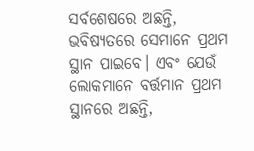ସର୍ବଶେଷରେ ଅଛନ୍ତି, ଭବିଷ୍ୟତରେ ସେମାନେ ପ୍ରଥମ ସ୍ଥାନ ପାଇବେ। ଏବଂ ଯେଉଁ ଲୋକମାନେ ବର୍ତ୍ତମାନ ପ୍ରଥମ ସ୍ଥାନରେ ଅଛନ୍ତି,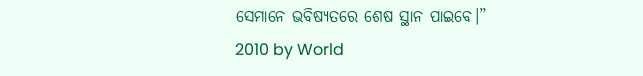ସେମାନେ ଭବିଷ୍ୟତରେ ଶେଷ ସ୍ଥାନ ପାଇବେ।”
2010 by World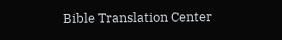Bible Translation Center